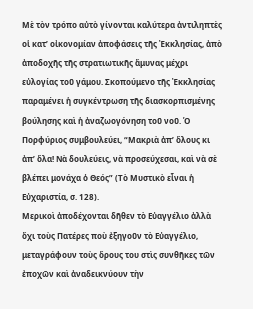Μὲ τὸν τρόπο αὐτὸ γίνονται καλύτερα ἀντιληπτὲς οἱ κατ’ οἰκονομίαν ἀποφάσεις τῆς Ἐκκλησίας, ἀπὸ ἀποδοχῆς τῆς στρατιωτικῆς ἄμυνας μέχρι εὐλογίας τοῦ γάμου. Σκοπούμενο τῆς Ἐκκλησίας παραμένει ἡ συγκέντρωση τῆς διασκορπισμένης βούλησης καὶ ἡ ἀναζωογόνηση τοῦ νοῦ. Ὁ Πορφύριος συμβουλεύει, “Μακριὰ ἀπ’ ὅλους κι ἀπ’ ὅλα! Νὰ δουλεύεις, νὰ προσεύχεσαι, καὶ νὰ σὲ βλέπει μονάχα ὁ Θεός” (Τὸ Μυστικὸ εἶναι ἡ Εὐχαριστία, σ. 128).
Μερικοὶ ἀποδέχονται δῆθεν τὸ Εὐαγγέλιο ἀλλὰ ὄχι τοὺς Πατέρες ποὺ ἐξηγοῦν τὸ Εὐαγγέλιο, μεταγράφουν τοὺς ὅρους του στὶς συνθῆκες τῶν ἐποχῶν καὶ ἀναδεικνύουν τὴν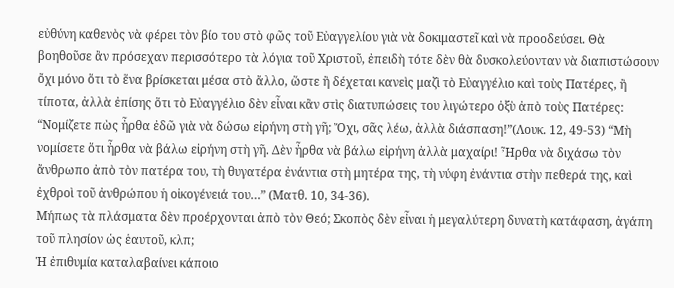εὐθύνη καθενὸς νὰ φέρει τὸν βίο του στὸ φῶς τοῦ Εὐαγγελίου γιὰ νὰ δοκιμαστεῖ καὶ νὰ προοδεύσει. Θὰ βοηθοῦσε ἂν πρόσεχαν περισσότερο τὰ λόγια τοῦ Χριστοῦ, ἐπειδὴ τότε δὲν θὰ δυσκολεύονταν νὰ διαπιστώσουν ὄχι μόνο ὅτι τὸ ἕνα βρίσκεται μέσα στὸ ἄλλο, ὥστε ἢ δέχεται κανεὶς μαζὶ τὸ Εὐαγγέλιο καὶ τοὺς Πατέρες, ἢ τίποτα, ἀλλὰ ἐπίσης ὅτι τὸ Εὐαγγέλιο δὲν εἶναι κἂν στὶς διατυπώσεις του λιγώτερο ὀξὺ ἀπὸ τοὺς Πατέρες:
“Νομίζετε πὼς ἦρθα ἐδῶ γιὰ νὰ δώσω εἰρήνη στὴ γῆ; Ὄχι, σᾶς λέω, ἀλλὰ διάσπαση!”(Λουκ. 12, 49-53) “Μὴ νομίσετε ὅτι ἦρθα νὰ βάλω εἰρήνη στὴ γῆ. Δὲν ἦρθα νὰ βάλω εἰρήνη ἀλλὰ μαχαίρι! Ἦρθα νὰ διχάσω τὸν ἄνθρωπο ἀπὸ τὸν πατέρα του, τὴ θυγατέρα ἐνάντια στὴ μητέρα της, τὴ νύφη ἐνάντια στὴν πεθερά της, καὶ ἐχθροὶ τοῦ ἀνθρώπου ἡ οἰκογένειά του…” (Ματθ. 10, 34-36).
Μήπως τὰ πλάσματα δὲν προέρχονται ἀπὸ τὸν Θεό; Σκοπὸς δὲν εἶναι ἡ μεγαλύτερη δυνατὴ κατάφαση, ἀγάπη τοῦ πλησίον ὡς ἑαυτοῦ, κλπ;
Ἡ ἐπιθυμία καταλαβαίνει κάποιο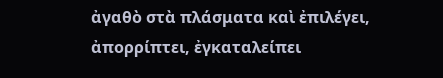ἀγαθὸ στὰ πλάσματα καὶ ἐπιλέγει, ἀπορρίπτει, ἐγκαταλείπει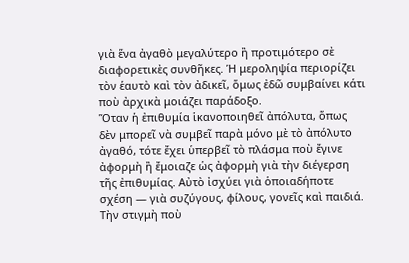γιὰ ἕνα ἀγαθὸ μεγαλύτερο ἢ προτιμότερο σὲ διαφορετικὲς συνθῆκες. Ἡ μεροληψία περιορίζει τὸν ἑαυτὸ καὶ τὸν ἀδικεῖ, ὅμως ἐδῶ συμβαίνει κάτι ποὺ ἀρχικὰ μοιάζει παράδοξο.
Ὅταν ἡ ἐπιθυμία ἱκανοποιηθεῖ ἀπόλυτα, ὅπως δὲν μπορεῖ νὰ συμβεῖ παρὰ μόνο μὲ τὸ ἀπόλυτο ἀγαθό, τότε ἔχει ὑπερβεῖ τὸ πλάσμα ποὺ ἔγινε ἀφορμὴ ἢ ἔμοιαζε ὡς ἀφορμὴ γιὰ τὴν διέγερση τῆς ἐπιθυμίας. Αὐτὸ ἰσχύει γιὰ ὁποιαδήποτε σχέση — γιὰ συζύγους, φίλους, γονεῖς καὶ παιδιά.
Τὴν στιγμὴ ποὺ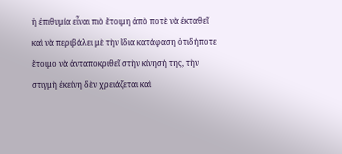ἡ ἐπιθυμία εἶναι πιὸ ἕτοιμη ἀπὸ ποτὲ νὰ ἐκταθεῖ καὶ νὰ περιβάλει μὲ τὴν ἴδια κατάφαση ὁτιδήποτε ἕτοιμο νὰ ἀνταποκριθεῖ στὴν κίνησή της, τὴν στιγμὴ ἐκείνη δὲν χρειάζεται καὶ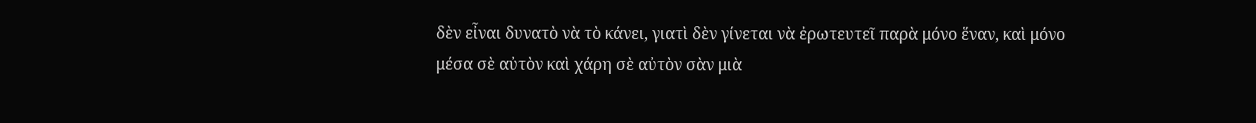δὲν εἶναι δυνατὸ νὰ τὸ κάνει, γιατὶ δὲν γίνεται νὰ ἐρωτευτεῖ παρὰ μόνο ἕναν, καὶ μόνο μέσα σὲ αὐτὸν καὶ χάρη σὲ αὐτὸν σὰν μιὰ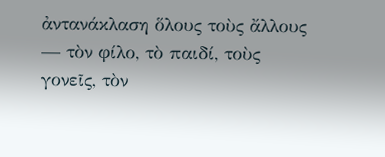ἀντανάκλαση ὅλους τοὺς ἄλλους — τὸν φίλο, τὸ παιδί, τοὺς γονεῖς, τὸν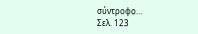σύντροφο…
Σελ. 123